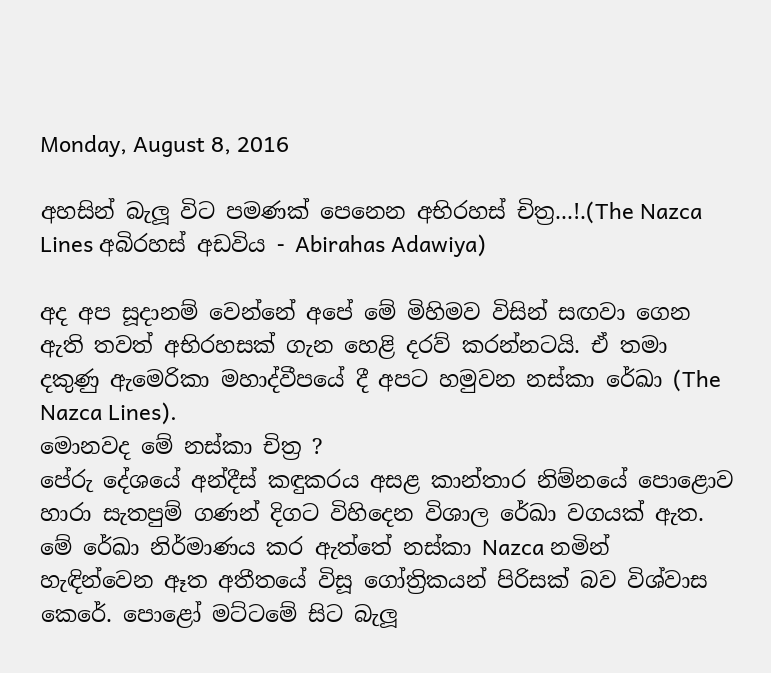Monday, August 8, 2016

අහසින් බැලූ විට පමණක් පෙනෙන අභිරහස් චිත්‍ර...!.(The Nazca Lines අබිරහස් අඩවිය - Abirahas Adawiya)

අද අප සූදානම් වෙන්නේ අපේ මේ මිහිමව විසින් සඟවා ගෙන ඇති තවත් අභිරහසක් ගැන හෙළි දරව් කරන්නටයි. ඒ තමා දකුණු ඇමෙරිකා මහාද්වීපයේ දී අපට හමුවන නස්කා රේඛා (The Nazca Lines).
මොනවද මේ නස්කා චිත්‍ර ?
පේරු දේශයේ අන්දීස් කඳුකරය අසළ කාන්තාර නිම්නයේ පොළොව හාරා සැතපුම් ගණන් දිගට විහිදෙන විශාල රේඛා වගයක් ඇත. මේ රේඛා නිර්මාණය කර ඇත්තේ නස්කා Nazca නමින් හැඳින්වෙන ඈත අතීතයේ විසූ ගෝත්‍රිකයන් පිරිසක් බව විශ්වාස කෙරේ. පොළෝ මට්ටමේ සිට බැලූ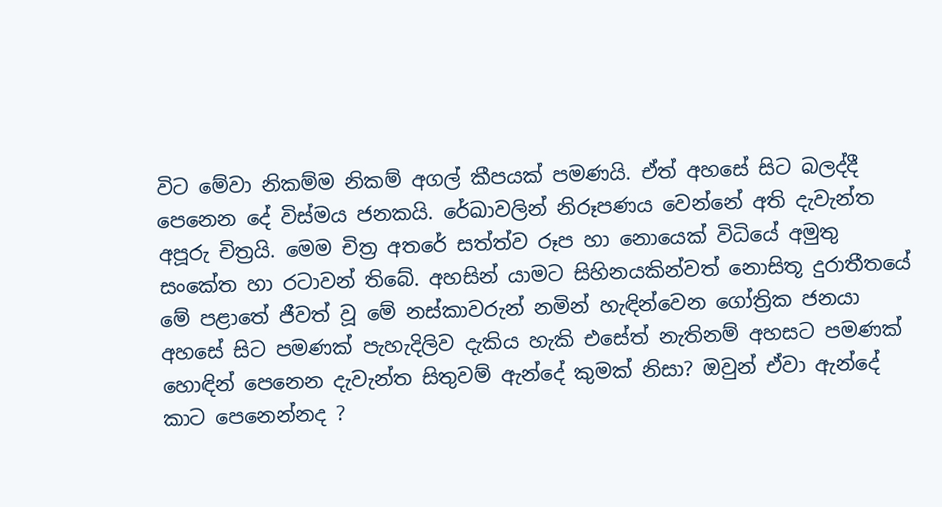විට මේවා නිකම්ම නිකම් අගල් කීපයක් පමණයි. ඒත් අහසේ සිට බලද්දී පෙනෙන දේ විස්මය ජනකයි. රේඛාවලින් නිරූපණය වෙන්නේ අති දැවැන්ත අපූරු චිත්‍රයි. මෙම චිත්‍ර අතරේ සත්ත්ව රූප හා නොයෙක් විධියේ අමුතු සංකේත හා රටාවන් තිබේ. අහසින් යාමට සිහිනයකින්වත් නොසිතූ දුරාතීතයේ මේ පළාතේ ජීවත් වූ මේ නස්කාවරුන් නමින් හැඳින්වෙන ගෝත්‍රික ජනයා අහසේ සිට පමණක් පැහැදිලිව දැකිය හැකි එසේත් නැතිනම් අහසට පමණක් හොඳින් පෙනෙන දැවැන්ත සිතුවම් ඇන්දේ කුමක් නිසා? ඔවුන් ඒවා ඇන්දේ කාට පෙනෙන්නද ?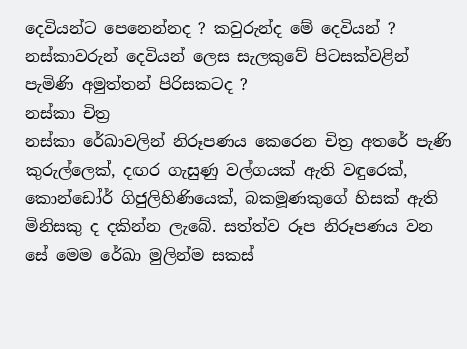දෙවියන්ට පෙනෙන්නද ? කවුරුන්ද මේ දෙවියන් ? නස්කාවරුන් දෙවියන් ලෙස සැලකුවේ පිටසක්වළින් පැමිණි අමුත්තන් පිරිසකටද ?
නස්කා චිත්‍ර
නස්කා රේඛාවලින් නිරූපණය කෙරෙන චිත්‍ර අතරේ පැණි කුරුල්ලෙක්, දඟර ගැසුණු වල්ගයක් ඇති වඳුරෙක්, කොන්ඩෝර් ගිජුලිහිණියෙක්, බකමූණකුගේ හිසක් ඇති මිනිසකු ද දකින්න ලැබේ. සත්ත්ව රූප නිරූපණය වන සේ මෙම රේඛා මුලින්ම සකස්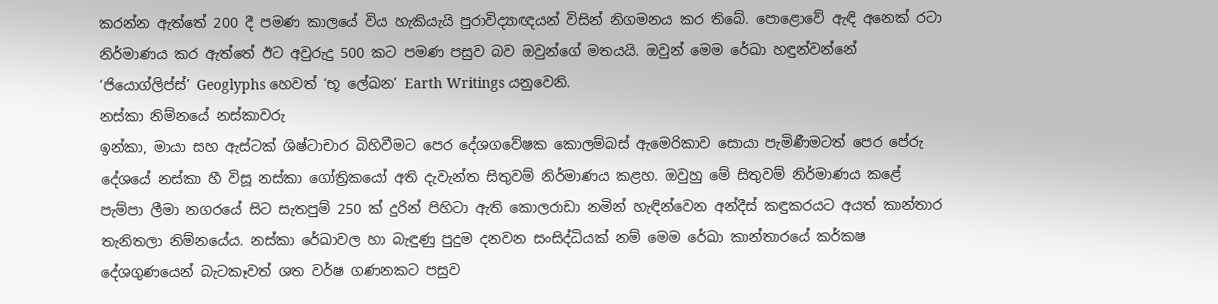කරන්න ඇත්තේ 200 දී පමණ කාලයේ විය හැකියැයි පුරාවිද්‍යාඥයන් විසින් නිගමනය කර තිබේ. පොළොවේ ඇඳි අනෙක් රටා නිර්මාණය කර ඇත්තේ ඊට අවුරුදු 500 කට පමණ පසුව බව ඔවුන්ගේ මතයයි. ඔවුන් මෙම රේඛා හඳුන්වන්නේ ‘ජියොග්ලිප්ස්’ Geoglyphs හෙවත් ‘භූ ලේඛන’ Earth Writings යනුවෙනි.
නස්කා නිම්නයේ නස්කාවරු
ඉන්කා, මායා සහ ඇස්ටක් ශිෂ්ටාචාර බිහිවීමට පෙර දේශගවේෂක කොලම්බස් ඇමෙරිකාව සොයා පැමිණීමටත් පෙර පේරු දේශයේ නස්කා හී විසූ නස්කා ගෝත්‍රිකයෝ අති දැවැන්ත සිතුවම් නිර්මාණය කළහ. ඔවුහු මේ සිතුවම් නිර්මාණය කළේ පැම්පා ලීමා නගරයේ සිට සැතපුම් 250 ක් දුරින් පිහිටා ඇති කොලරාඩා නමින් හැඳින්වෙන අන්දීස් කඳුකරයට අයත් කාන්තාර තැනිතලා නිම්නයේය. නස්කා රේඛාවල හා බැඳුණු පුදුම දනවන සංසිද්ධියක් නම් මෙම රේඛා කාන්තාරයේ කර්කෂ දේශගුණයෙන් බැටකෑවත් ශත වර්ෂ ගණනකට පසුව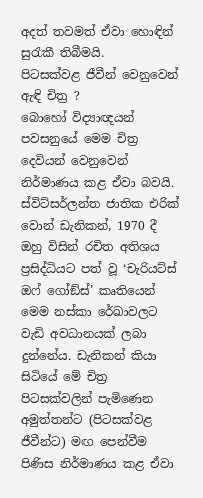අදත් තවමත් ඒවා හොඳින් සුරැකී තිබීමයි.
පිටසක්වළ ජීවීන් වෙනුවෙන් ඇඳි චිත්‍ර ?
බොහෝ විද්‍යාඥයන් පවසනුයේ මෙම චිත්‍ර දෙවියන් වෙනුවෙන් නිර්මාණය කළ ඒවා බවයි. ස්විට්සර්ලන්ත ජාතික එරික් වොන් ඩැනිකන්, 1970 දී ඔහු විසින් රචිත අතිශය ප්‍රසිද්ධියට පත් වූ ‘චැරියට්ස් ඔෆ් ගෝඞ්ස්’ කෘතියෙන් මෙම නස්කා රේඛාවලට වැඩි අවධානයක් ලබා දුන්නේය. ඩැනිකන් කියා සිටියේ මේ චිත්‍ර පිටසක්වලින් පැමිණෙන අමුත්තන්ට (පිටසක්වළ ජීවීන්ට) මඟ පෙන්වීම පිණිස නිර්මාණය කළ ඒවා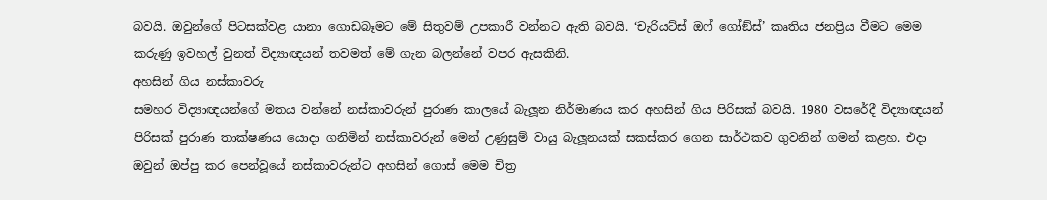බවයි. ඔවුන්ගේ පිටසක්වළ යානා ගොඩබෑමට මේ සිතුවම් උපකාරී වන්නට ඇති බවයි. ‘චැරියට්ස් ඔෆ් ගෝඞ්ස්’ කෘතිය ජනප්‍රිය වීමට මෙම කරුණු ඉවහල් වුනත් විද්‍යාඥයන් තවමත් මේ ගැන බලන්නේ වපර ඇසකිනි.
අහසින් ගිය නස්කාවරු
සමහර විද්‍යාඥයන්ගේ මතය වන්නේ නස්කාවරුන් පුරාණ කාලයේ බැලූන නිර්මාණය කර අහසින් ගිය පිරිසක් බවයි. 1980 වසරේදී විද්‍යාඥයන් පිරිසක් පුරාණ තාක්ෂණය යොදා ගනිමින් නස්කාවරුන් මෙන් උණුසුම් වායු බැලූනයක් සකස්කර ගෙන සාර්ථකව ගුවනින් ගමන් කළහ. එදා ඔවුන් ඔප්පු කර පෙන්වූයේ නස්කාවරුන්ට අහසින් ගොස් මෙම චිත්‍ර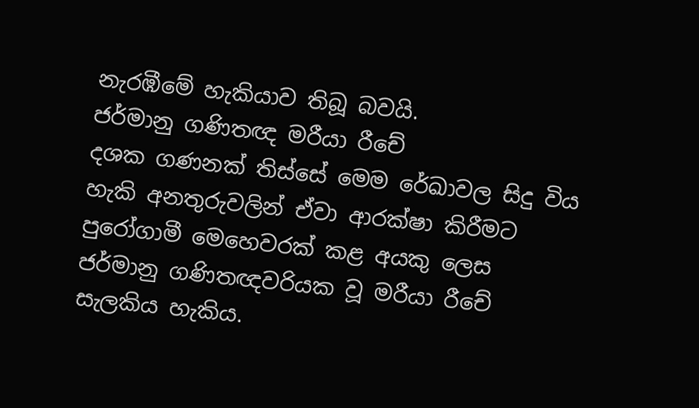නැරඹීමේ හැකියාව තිබූ බවයි.
ජර්මානු ගණිතඥ මරීයා රීචේ
දශක ගණනක් තිස්සේ මෙම රේඛාවල සිදු විය හැකි අනතුරුවලින් ඒවා ආරක්ෂා කිරීමට පුරෝගාමී මෙහෙවරක් කළ අයකු ලෙස ජර්මානු ගණිතඥවරියක වූ මරීයා රීචේ සැලකිය හැකිය.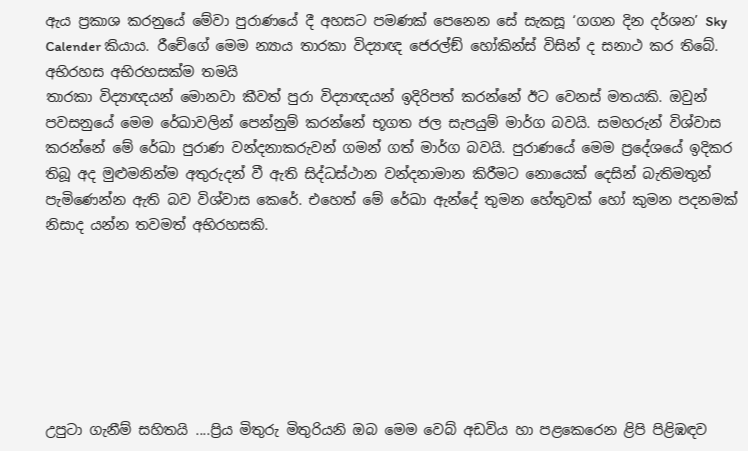ඇය ප්‍රකාශ කරනුයේ මේවා පුරාණයේ දී අහසට පමණක් පෙනෙන සේ සැකසූ ‘ගගන දින දර්ශන’ Sky Calender කියාය. රීචේගේ මෙම න්‍යාය තාරකා විද්‍යාඥ ජෙරල්ඞ් හෝකින්ස් විසින් ද සනාථ කර තිබේ.
අභිරහස අභිරහසක්ම තමයි
තාරකා විද්‍යාඥයන් මොනවා කීවත් පුරා විද්‍යාඥයන් ඉදිරිපත් කරන්නේ ඊට වෙනස් මතයකි. ඔවුන් පවසනුයේ මෙම රේඛාවලින් පෙන්නුම් කරන්නේ භූගත ජල සැපයුම් මාර්ග බවයි. සමහරුන් විශ්වාස කරන්නේ මේ රේඛා පුරාණ වන්දනාකරුවන් ගමන් ගත් මාර්ග බවයි. පුරාණයේ මෙම ප්‍රදේශයේ ඉදිකර තිබූ අද මුළුමනින්ම අතුරුදන් වී ඇති සිද්ධස්ථාන වන්දනාමාන කිරීමට නොයෙක් දෙසින් බැතිමතුන් පැමිණෙන්න ඇති බව විශ්වාස කෙරේ. එහෙත් මේ රේඛා ඇන්දේ තුමන හේතුවක් හෝ කුමන පදනමක් නිසාද යන්න තවමත් අභිරහසකි.







උපුටා ගැනීම් සහිතයි ....ප්‍රිය මිතුරු මිතුරියනි ඔබ මෙම වෙබ් අඩවිය හා පළකෙරෙන ළිපි පිළිඹඳව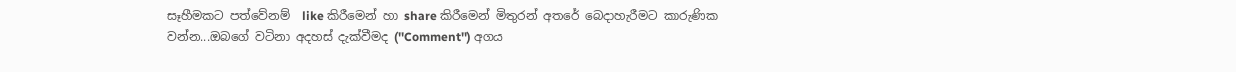සෑහීමකට පත්වේනම්  like කිරීමෙන් හා share කිරීමෙන් මිතුරන් අතරේ බෙදාහැරීමට කාරුණික වන්න...ඔබගේ වටිනා අදහස් දැක්වීමද (''Comment'') අගය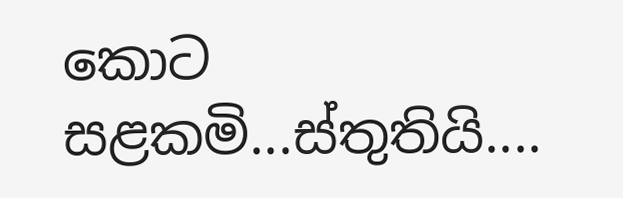කොට සළකමි...ස්තුතියි....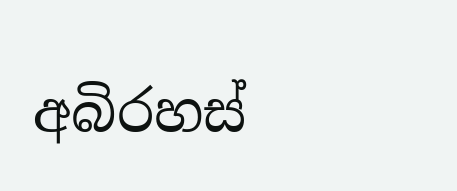අබිරහස්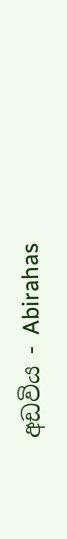අඩවිය - Abirahas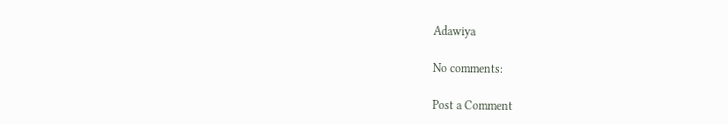Adawiya

No comments:

Post a Comment